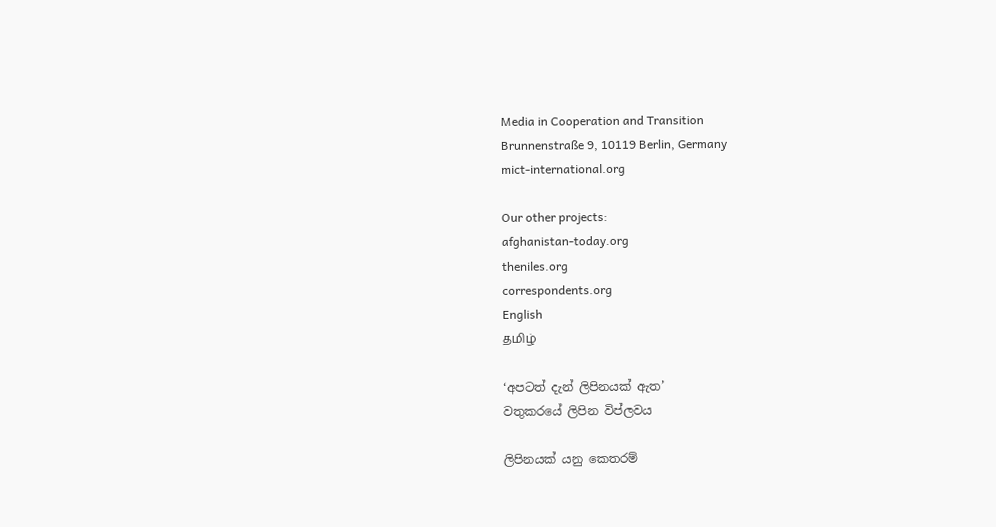Media in Cooperation and Transition
Brunnenstraße 9, 10119 Berlin, Germany
mict-international.org

Our other projects:
afghanistan-today.org
theniles.org
correspondents.org
English
தமிழ்

‘අපටත් දැන් ලිපිනයක් ඇත’
වතුකරයේ ලිපින විප්ලවය

ලිපිනයක් යනු කෙතරම්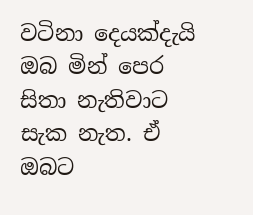වටිනා දෙයක්දැයි ඔබ මින් පෙර සිතා නැතිවාට සැක නැත. ඒ ඔබට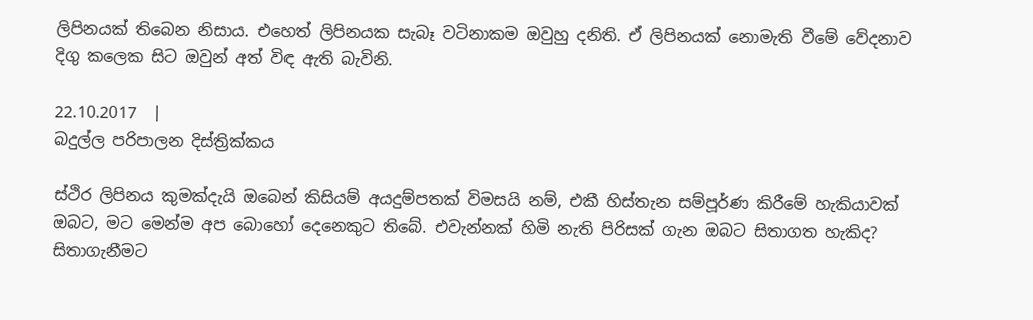ලිපිනයක් තිබෙන නිසාය. එහෙත් ලිපිනයක සැබෑ වටිනාකම ඔවුහු දනිති. ඒ ලිපිනයක් නොමැති වීමේ වේදනාව දිගු කලෙක සිට ඔවුන් අත් විඳ ඇති බැවිනි.

22.10.2017  |
බදුල්ල පරිපාලන දිස්ත්‍රික්කය

ස්ථිර ලිපිනය කුමක්දැයි ඔබෙන් කිසියම් අයදුම්පතක් විමසයි නම්, එකී හිස්තැන සම්පූර්ණ කිරීමේ හැකියාවක් ඔබට, මට මෙන්ම අප බොහෝ දෙනෙකුට තිබේ. එවැන්නක් හිමි නැති පිරිසක් ගැන ඔබට සිතාගත හැකිද? සිතාගැනීමට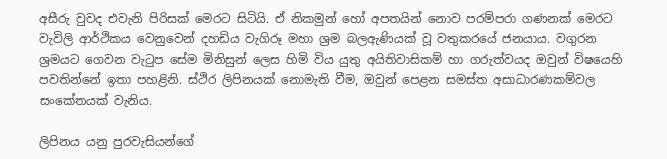අසීරු වුවද එවැනි පිරිසක් මෙරට සිටියි. ඒ නිකමුන් හෝ අපතයින් නොව පරම්පරා ගණනක් මෙරට වැවිලි ආර්ථිකය වෙනුවෙන් දහඩිය වැගිරූ මහා ශ්‍රම බලඇණියක් වූ වතුකරයේ ජනයාය. වගුරන ශ්‍රමයට ගෙවන වැටුප සේම මිනිසුන් ලෙස හිමි විය යුතු අයිතිවාසිකම් හා ගරුත්වයද ඔවුන් විෂයෙහි පවතින්නේ ඉතා පහළිනි. ස්ථිර ලිපිනයක් නොමැති වීම, ඔවුන් පෙළන සමස්ත අසාධාරණකම්වල සංකේතයක් වැනිය.

ලිපිනය යනු පුරවැසියන්ගේ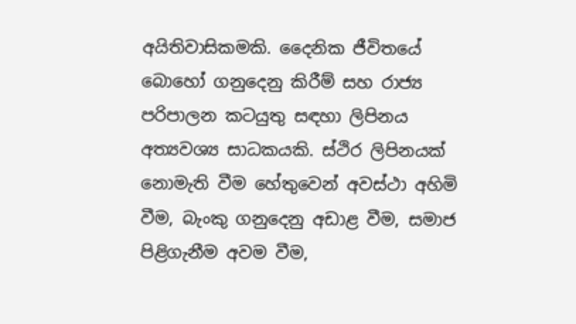අයිතිවාසිකමකි. දෛනික ජීවිතයේ බොහෝ ගනුදෙනු කිරීම් සහ රාජ්‍ය පරිපාලන කටයුතු සඳහා ලිපිනය අත්‍යවශ්‍ය සාධකයකි. ස්ථිර ලිපිනයක් නොමැති වීම හේතුවෙන් අවස්ථා අහිමි වීම, බැංකු ගනුදෙනු අඩාළ වීම, සමාජ පිළිගැනීම අවම වීම,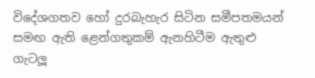විදේශගතව හෝ දුරබැහැර සිටින සමීපතමයන් සමඟ ඇති ළෙන්ගතුකම් ඇනහිටීම ඇතුළු ගැටලූ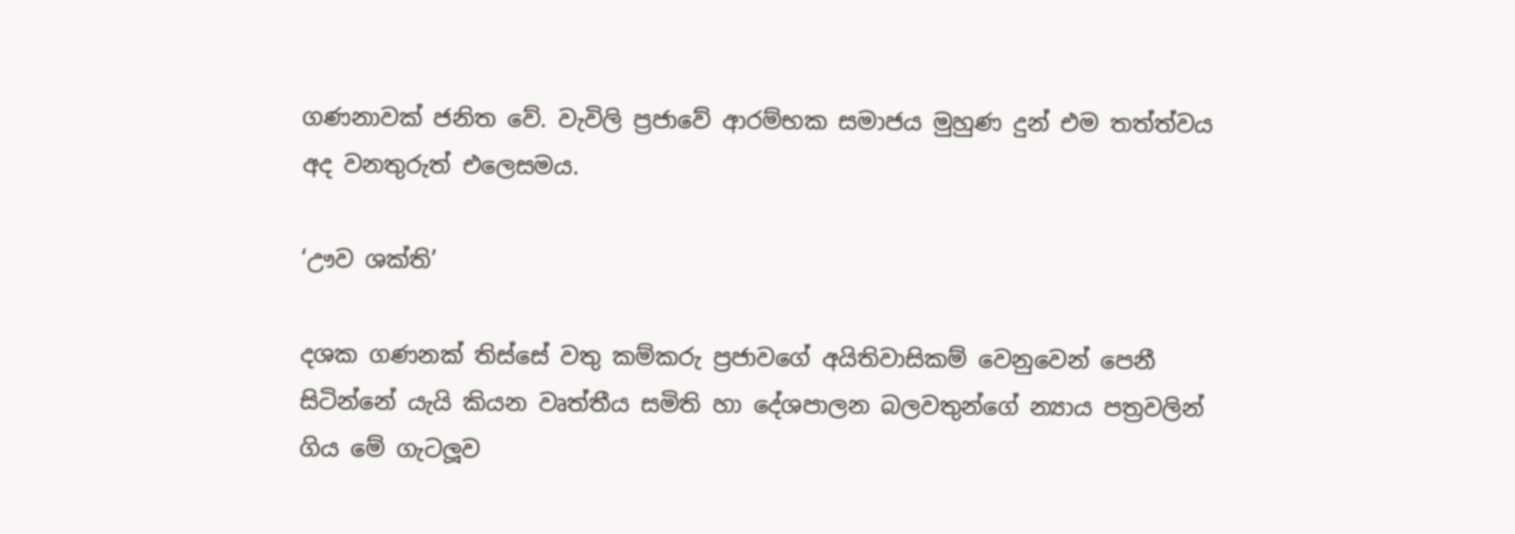ගණනාවක් ජනිත වේ. වැවිලි ප්‍රජාවේ ආරම්භක සමාජය මුහුණ දුන් එම තත්ත්වය අද වනතුරුත් එලෙසමය.

‘ඌව ශක්ති’

දශක ගණනක් තිස්සේ වතු කම්කරු ප්‍රජාවගේ අයිතිවාසිකම් වෙනුවෙන් පෙනී සිටින්නේ යැයි කියන වෘත්තීය සමිති හා දේශපාලන බලවතුන්ගේ න්‍යාය පත්‍රවලින් ගිය මේ ගැටලූව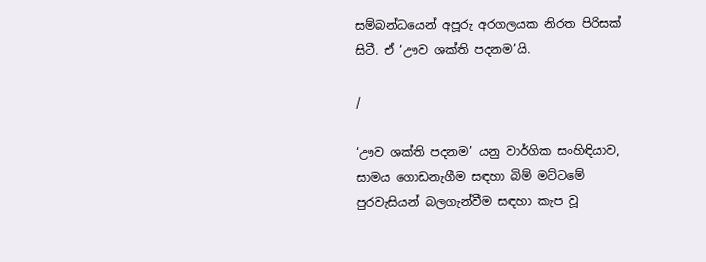සම්බන්ධයෙන් අපූරු අරගලයක නිරත පිරිසක් සිටී. ඒ ‘ඌව ශක්ති පදනම’යි.

/

‘ඌව ශක්ති පදනම’ යනු වාර්ගික සංහිඳියාව, සාමය ගොඩනැගීම සඳහා බිම් මට්ටමේ පුරවැසියන් බලගැන්වීම සඳහා කැප වූ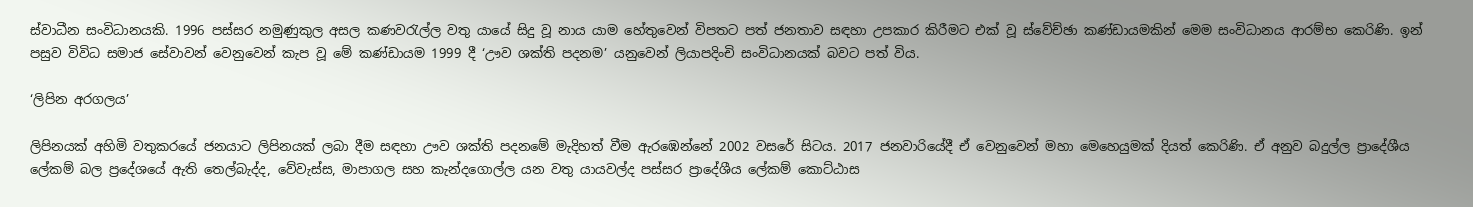ස්වාධීන සංවිධානයකි. 1996 පස්සර නමුණුකුල අසල කණවරැල්ල වතු යායේ සිදු වූ නාය යාම හේතුවෙන් විපතට පත් ජනතාව සඳහා උපකාර කිරීමට එක් වූ ස්වේච්ඡා කණ්ඩායමකින් මෙම සංවිධානය ආරම්භ කෙරිණි. ඉන් පසුව විවිධ සමාජ සේවාවන් වෙනුවෙන් කැප වූ මේ කණ්ඩායම 1999 දී ‘ඌව ශක්ති පදනම’ යනුවෙන් ලියාපදිංචි සංවිධානයක් බවට පත් විය.

‘ලිපින අරගලය’

ලිපිනයක් අහිමි වතුකරයේ ජනයාට ලිපිනයක් ලබා දීම සඳහා ඌව ශක්ති පදනමේ මැදිහත් වීම ඇරඹෙන්නේ 2002 වසරේ සිටය. 2017 ජනවාරියේදී ඒ වෙනුවෙන් මහා මෙහෙයුමක් දියත් කෙරිණි. ඒ අනුව බදුල්ල ප්‍රාදේශීය ලේකම් බල ප්‍රදේශයේ ඇති තෙල්බැද්ද, වේවැස්ස, මාපාගල සහ කැන්දගොල්ල යන වතු යායවල්ද පස්සර ප්‍රාදේශීය ලේකම් කොට්ඨාස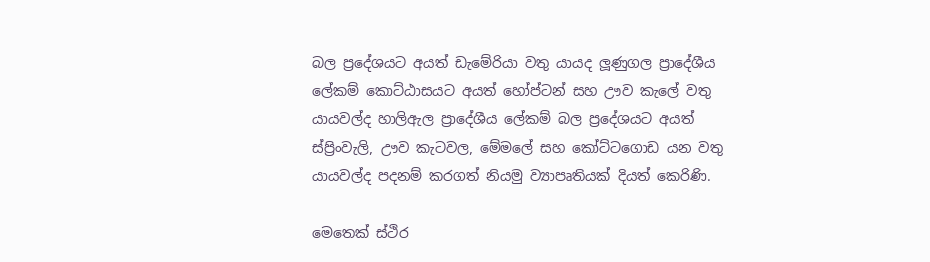බල ප්‍රදේශයට අයත් ඩැමේරියා වතු යායද ලූණුගල ප්‍රාදේශීය ලේකම් කොට්ඨාසයට අයත් හෝප්ටන් සහ ඌව කැලේ වතු යායවල්ද හාලිඇල ප්‍රාදේශීය ලේකම් බල ප්‍රදේශයට අයත් ස්ප්‍රිංවැලි, ඌව කැටවල, මේමලේ සහ කෝට්ටගොඩ යන වතු යායවල්ද පදනම් කරගත් නියමු ව්‍යාපෘතියක් දියත් කෙරිණි.

මෙතෙක් ස්ථිර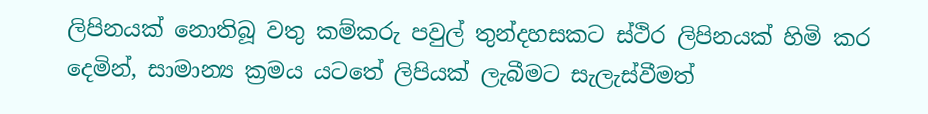ලිපිනයක් නොතිබූ වතු කම්කරු පවුල් තුන්දහසකට ස්ථිර ලිපිනයක් හිමි කර දෙමින්, සාමාන්‍ය ක්‍රමය යටතේ ලිපියක් ලැබීමට සැලැස්වීමත්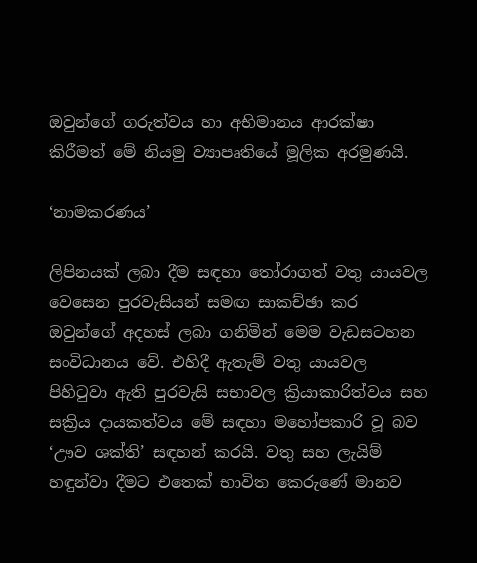ඔවුන්ගේ ගරුත්වය හා අභිමානය ආරක්ෂා කිරීමත් මේ නියමු ව්‍යාපෘතියේ මූලික අරමුණයි.

‘නාමකරණය’

ලිපිනයක් ලබා දීම සඳහා තෝරාගත් වතු යායවල වෙසෙන පුරවැසියන් සමඟ සාකච්ඡා කර ඔවුන්ගේ අදහස් ලබා ගනිමින් මෙම වැඩසටහන සංවිධානය වේ. එහිදී ඇතැම් වතු යායවල පිහිටුවා ඇති පුරවැසි සභාවල ක්‍රියාකාරිත්වය සහ සක්‍රිය දායකත්වය මේ සඳහා මහෝපකාරි වූ බව ‘ඌව ශක්ති’ සඳහන් කරයි. වතු සහ ලැයිම් හඳුන්වා දීමට එතෙක් භාවිත කෙරුණේ මානව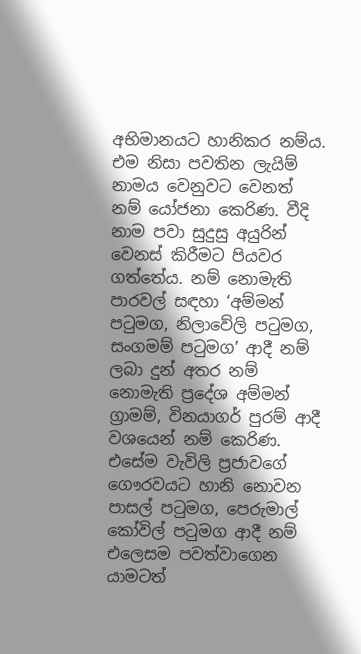අභිමානයට හානිකර නම්ය. එම නිසා පවතින ලැයිම් නාමය වෙනුවට වෙනත් නම් යෝජනා කෙරිණ. වීදි නාම පවා සුදුසු අයුරින් වෙනස් කිරීමට පියවර ගත්තේය. නම් නොමැති පාරවල් සඳහා ‘අම්මන් පටුමග, නිලාවේලි පටුමග, සංගමම් පටුමග’ ආදී නම් ලබා දුන් අතර නම් නොමැති ප්‍රදේශ අම්මන් ග්‍රාමම්, විනයාගර් පුරම් ආදී වශයෙන් නම් කෙරිණ. එසේම වැවිලි ප්‍රජාවගේ ගෞරවයට හානි නොවන පාසල් පටුමග, පෙරුමාල් කෝවිල් පටුමග ආදී නම් එලෙසම පවත්වාගෙන යාමටත්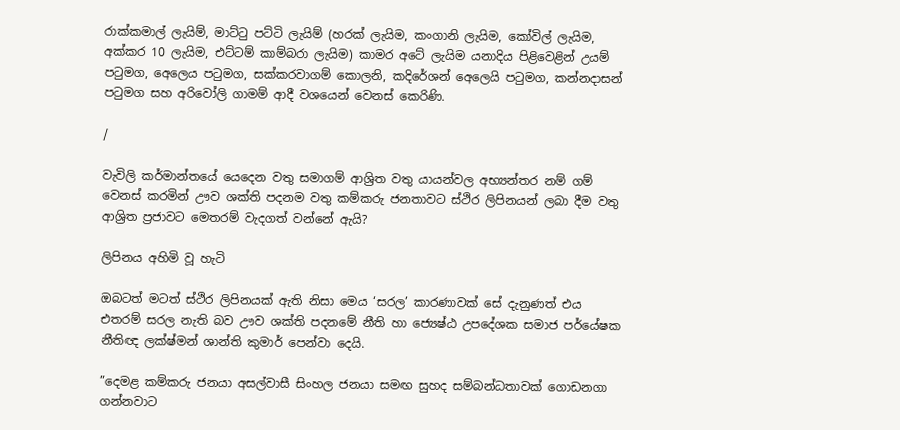රාක්කමාල් ලැයිම්, මාට්ටු පට්ටි ලැයිම් (හරක් ලැයිම, කංගානි ලැයිම, කෝවිල් ලැයිම, අක්කර 10 ලැයිම, එට්ටම් කාම්බරා ලැයිම) කාමර අටේ ලැයිම යනාදිය පිළිවෙළින් උයම් පටුමග, අෙලෙය පටුමග, සක්කරවාගම් කොලනි, කදිරේශන් අෙලෙයි පටුමග, කන්නදාසන් පටුමග සහ අරිවෝලි ගාමම් ආදී වශයෙන් වෙනස් කෙරිණි.

/

වැවිලි කර්මාන්තයේ යෙදෙන වතු සමාගම් ආශ්‍රිත වතු යායන්වල අභ්‍යන්තර නම් ගම් වෙනස් කරමින් ඌව ශක්ති පදනම වතු කම්කරු ජනතාවට ස්ථිර ලිපිනයන් ලබා දීම වතු ආශ්‍රිත ප්‍රජාවට මෙතරම් වැදගත් වන්නේ ඇයි?

ලිපිනය අහිමි වූ හැටි

ඔබටත් මටත් ස්ථිර ලිපිනයක් ඇති නිසා මෙය ‘සරල’ කාරණාවක් සේ දැනුණත් එය එතරම් සරල නැති බව ඌව ශක්ති පදනමේ නීති හා ජ්‍යෙෂ්ඨ උපදේශක සමාජ පර්යේෂක නීතිඥ ලක්ෂ්මන් ශාන්ති කුමාර් පෙන්වා දෙයි.

”දෙමළ කම්කරු ජනයා අසල්වාසී සිංහල ජනයා සමඟ සුහද සම්බන්ධතාවක් ගොඩනගා ගන්නවාට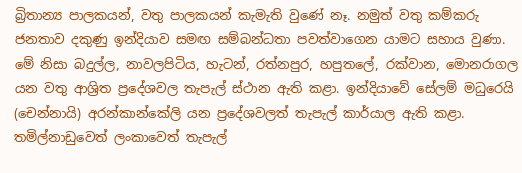බ්‍රිතාන්‍ය පාලකයන්, වතු පාලකයන් කැමැති වුණේ නෑ. නමුත් වතු කම්කරු ජනතාව දකුණු ඉන්දියාව සමඟ සම්බන්ධතා පවත්වාගෙන යාමට සහාය වුණා. මේ නිසා බදුල්ල, නාවලපිටිය, හැටන්, රත්නපුර, හපුතලේ, රක්වාන, මොනරාගල යන වතු ආශ්‍රිත ප්‍රදේශවල තැපැල් ස්ථාන ඇති කළා. ඉන්දියාවේ සේලම් මධුරෙයි (චෙන්නායි) අරන්කාන්කේලි යන ප්‍රදේශවලත් තැපැල් කාර්යාල ඇති කළා. තමිල්නාඩුවෙත් ලංකාවෙත් තැපැල්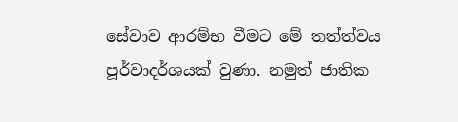සේවාව ආරම්භ වීමට මේ තත්ත්වය පූර්වාදර්ශයක් වුණා. නමුත් ජාතික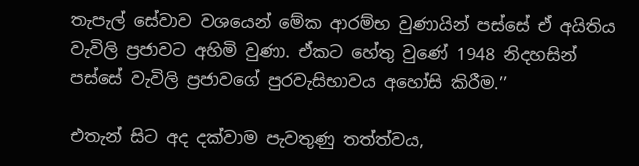තැපැල් සේවාව වශයෙන් මේක ආරම්භ වුණායින් පස්සේ ඒ අයිතිය වැවිලි ප්‍රජාවට අහිමි වුණා. ඒකට හේතු වුණේ 1948 නිදහසින් පස්සේ වැවිලි ප්‍රජාවගේ පුරවැසිභාවය අහෝසි කිරීම.’’

එතැන් සිට අද දක්වාම පැවතුණු තත්ත්වය,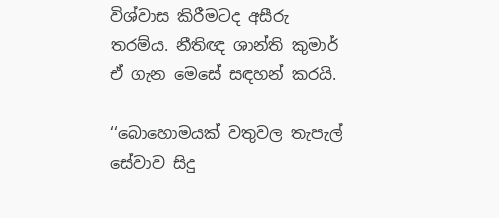විශ්වාස කිරීමටද අසීරු තරම්ය. නීතිඥ ශාන්ති කුමාර් ඒ ගැන මෙසේ සඳහන් කරයි.

‘‘බොහොමයක් වතුවල තැපැල් සේවාව සිදු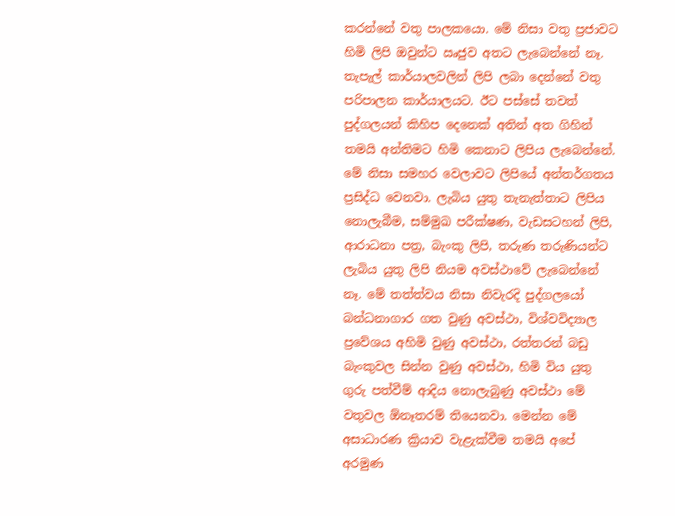කරන්නේ වතු පාලකයො. මේ නිසා වතු ප්‍රජාවට හිමි ලිපි ඔවුන්ට ඍජුව අතට ලැබෙන්නේ නෑ. තැපැල් කාර්යාලවලින් ලිපි ලබා දෙන්නේ වතු පරිපාලන කාර්යාලයට. ඊට පස්සේ තවත් පුද්ගලයන් කිහිප දෙනෙක් අතින් අත ගිහින් තමයි අන්තිමට හිමි කෙනාට ලිපිය ලැබෙන්නේ. මේ නිසා සමහර වෙලාවට ලිපියේ අන්තර්ගතය ප්‍රසිද්ධ වෙනවා. ලැබිය යුතු තැනැත්තාට ලිපිය නොලැබීම, සම්මුඛ පරීක්ෂණ, වැඩසටහන් ලිපි, ආරාධනා පත්‍ර, බැංකු ලිපි, තරුණ තරුණියන්ට ලැබිය යුතු ලිපි නියම අවස්ථාවේ ලැබෙන්නේ නෑ. මේ තත්ත්වය නිසා නිවැරදි පුද්ගලයෝ බන්ධනාගාර ගත වුණු අවස්ථා, විශ්වවිද්‍යාල ප්‍රවේශය අහිමි වුණු අවස්ථා, රත්තරන් බඩු බැංකුවල සින්න වුණු අවස්ථා, හිමි විය යුතු ගුරු පත්වීම් ආදිය නොලැබුණු අවස්ථා මේ වතුවල ඕනෑතරම් තියෙනවා. මෙන්න මේ අසාධාරණ ක්‍රියාව වැළැක්වීම තමයි අපේ අරමුණ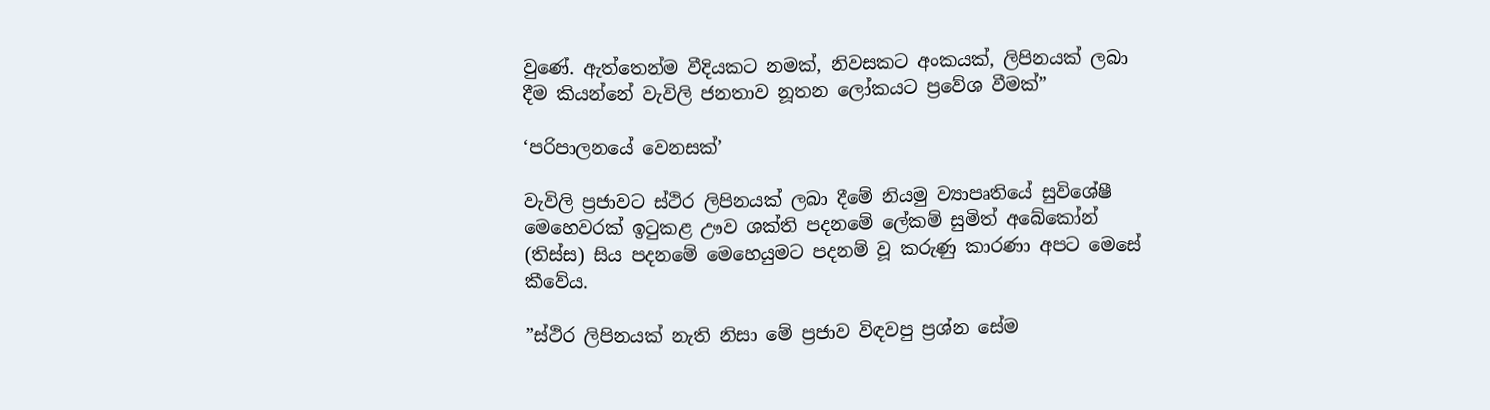වුණේ. ඇත්තෙන්ම වීදියකට නමක්, නිවසකට අංකයක්, ලිපිනයක් ලබා දීම කියන්නේ වැවිලි ජනතාව නූතන ලෝකයට ප්‍රවේශ වීමක්”

‘පරිපාලනයේ වෙනසක්’

වැවිලි ප්‍රජාවට ස්ථිර ලිපිනයක් ලබා දීමේ නියමු ව්‍යාපෘතියේ සුවිශේෂී මෙහෙවරක් ඉටුකළ ඌව ශක්ති පදනමේ ලේකම් සුමිත් අබේකෝන් (තිස්ස) සිය පදනමේ මෙහෙයුමට පදනම් වූ කරුණු කාරණා අපට මෙසේ කීවේය.

”ස්ථිර ලිපිනයක් නැති නිසා මේ ප්‍රජාව විඳවපු ප්‍රශ්න සේම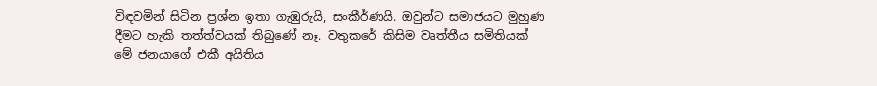විඳවමින් සිටින ප්‍රශ්න ඉතා ගැඹුරුයි, සංකීර්ණයි. ඔවුන්ට සමාජයට මුහුණ දීමට හැකි තත්ත්වයක් තිබුණේ නෑ. වතුකරේ කිසිම වෘත්තීය සමිතියක් මේ ජනයාගේ එකී අයිතිය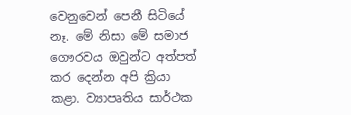වෙනුවෙන් පෙනී සිටියේ නෑ. මේ නිසා මේ සමාජ ගෞරවය ඔවුන්ට අත්පත් කර දෙන්න අපි ක්‍රියා කළා. ව්‍යාපෘතිය සාර්ථක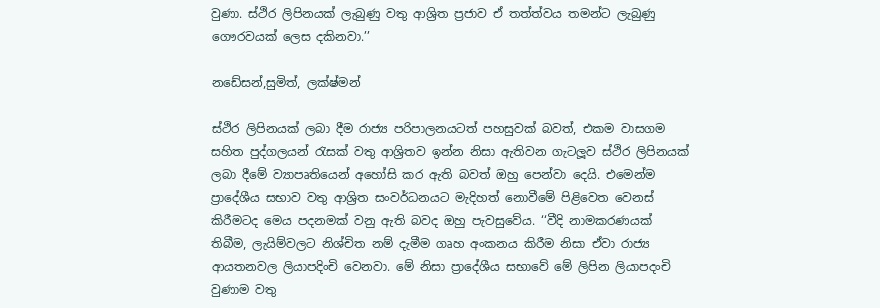වුණා. ස්ථිර ලිපිනයක් ලැබුණු වතු ආශ්‍රිත ප්‍රජාව ඒ තත්ත්වය තමන්ට ලැබුණු ගෞරවයක් ලෙස දකිනවා.’’

නඩේසන්,සුමිත්, ලක්ෂ්මන්

ස්ථිර ලිපිනයක් ලබා දීම රාජ්‍ය පරිපාලනයටත් පහසුවක් බවත්, එකම වාසගම සහිත පුද්ගලයන් රැසක් වතු ආශ්‍රිතව ඉන්න නිසා ඇතිවන ගැටලූව ස්ථිර ලිපිනයක් ලබා දීමේ ව්‍යාපෘතියෙන් අහෝසි කර ඇති බවත් ඔහු පෙන්වා දෙයි. එමෙන්ම ප්‍රාදේශීය සභාව වතු ආශ්‍රිත සංවර්ධනයට මැදිහත් නොවීමේ පිළිවෙත වෙනස් කිරීමටද මෙය පදනමක් වනු ඇති බවද ඔහු පැවසුවේය. ‘‘වීදි නාමකරණයක් තිබීම, ලැයිම්වලට නිශ්චිත නම් දැමීම ගෘහ අංකනය කිරීම නිසා ඒවා රාජ්‍ය ආයතනවල ලියාපදිංචි වෙනවා. මේ නිසා ප්‍රාදේශීය සභාවේ මේ ලිපින ලියාපදංචි වුණාම වතු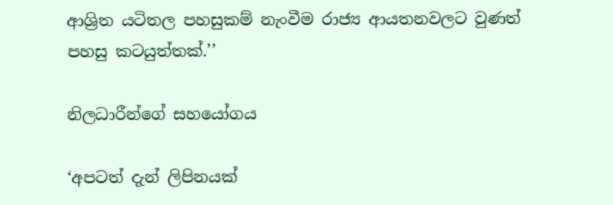ආශ්‍රිත යටිතල පහසුකම් නැංවීම රාජ්‍ය ආයතනවලට වුණත් පහසු කටයුත්තක්.’’

නිලධාරීන්ගේ සහයෝගය

‘අපටත් දැන් ලිපිනයක්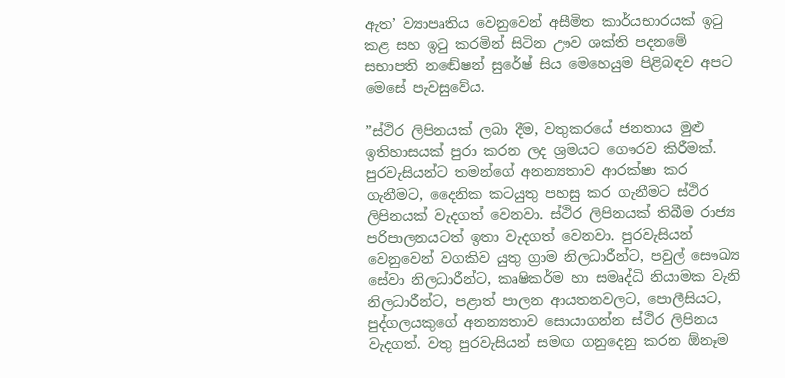ඇත’ ව්‍යාපෘතිය වෙනුවෙන් අසීමිත කාර්යභාරයක් ඉටු කළ සහ ඉටු කරමින් සිටින ඌව ශක්ති පදනමේ සභාපති නඬේෂන් සුරේෂ් සිය මෙහෙයුම පිළිබඳව අපට මෙසේ පැවසුවේය.

”ස්ථිර ලිපිනයක් ලබා දීම, වතුකරයේ ජනතාය මුළු ඉතිහාසයක් පුරා කරන ලද ශ්‍රමයට ගෞරව කිරීමක්. පුරවැසියන්ට තමන්ගේ අනන්‍යතාව ආරක්ෂා කර ගැනීමට, දෛනික කටයුතු පහසු කර ගැනීමට ස්ථිර ලිපිනයක් වැදගත් වෙනවා. ස්ථිර ලිපිනයක් තිබීම රාජ්‍ය පරිපාලනයටත් ඉතා වැදගත් වෙනවා. පුරවැසියන් වෙනුවෙන් වගකිව යුතු ග්‍රාම නිලධාරීන්ට, පවුල් සෞඛ්‍ය සේවා නිලධාරීන්ට, කෘෂිකර්ම හා සමෘද්ධි නියාමක වැනි නිලධාරීන්ට, පළාත් පාලන ආයතනවලට, පොලීසියට, පුද්ගලයකුගේ අනන්‍යතාව සොයාගන්න ස්ථිර ලිපිනය වැදගත්. වතු පුරවැසියන් සමඟ ගනුදෙනු කරන ඕනෑම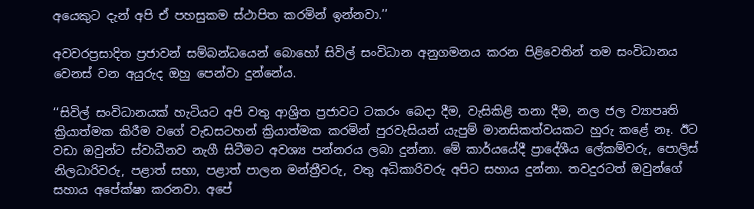අයෙකුට දැන් අපි ඒ පහසුකම ස්ථාපිත කරමින් ඉන්නවා.’’

අවවරප්‍රසාදිත ප්‍රජාවන් සම්බන්ධයෙන් බොහෝ සිවිල් සංවිධාන අනුගමනය කරන පිළිවෙතින් තම සංවිධානය වෙනස් වන අයුරුද ඔහු පෙන්වා දුන්නේය.

‘‘සිවිල් සංවිධානයක් හැටියට අපි වතු ආශ්‍රිත ප්‍රජාවට ටකරං බෙදා දීම, වැසිකිළි තනා දීම, නල ජල ව්‍යාපෘති ක්‍රියාත්මක කිරීම වගේ වැඩසටහන් ක්‍රියාත්මක කරමින් පුරවැසියන් යැපුම් මානසිකත්වයකට හුරු කළේ නෑ. ඊට වඩා ඔවුන්ට ස්වාධීනව නැගී සිටීමට අවශ්‍ය පන්නරය ලබා දුන්නා. මේ කාර්යයේදී ප්‍රාදේශීය ලේකම්වරු, පොලිස් නිලධාරිවරු, පළාත් සභා, පළාත් පාලන මන්ත්‍රීවරු, වතු අධිකාරිවරු අපිට සහාය දුන්නා. තවදුරටත් ඔවුන්ගේ සහාය අපේක්ෂා කරනවා. අපේ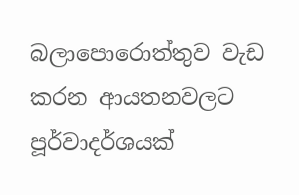බලාපොරොත්තුව වැඩ කරන ආයතනවලට පූර්වාදර්ශයක්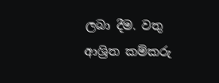ලබා දීම. වතු ආශ්‍රිත කම්කරු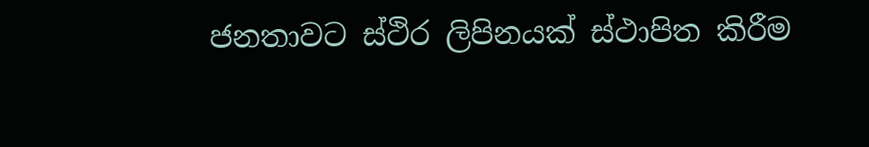ජනතාවට ස්ථිර ලිපිනයක් ස්ථාපිත කිරීම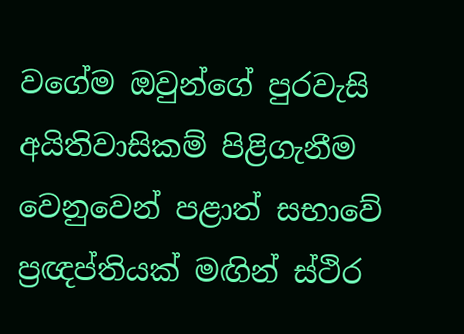වගේම ඔවුන්ගේ පුරවැසි අයිතිවාසිකම් පිළිගැනීම වෙනුවෙන් පළාත් සභාවේ ප්‍රඥප්තියක් මඟින් ස්ථිර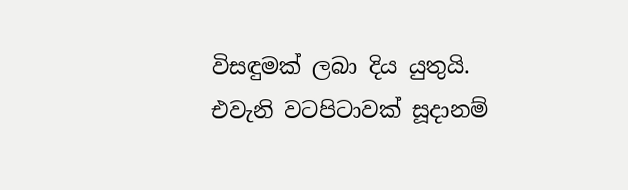විසඳුමක් ලබා දිය යුතුයි. එවැනි වටපිටාවක් සූදානම්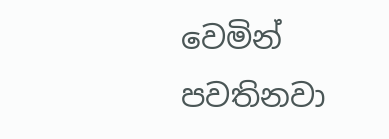වෙමින් පවතිනවා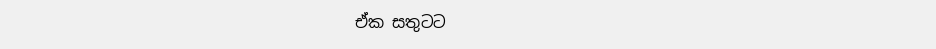ඒක සතුටට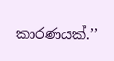කාරණයක්.’’